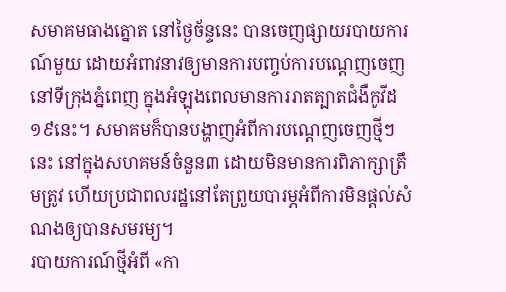សមាគមធាងត្នោត នៅថ្ងៃច័ន្ទនេះ បានចេញផ្សាយរបាយការណ៍មួយ ដោយអំពាវនាវឲ្យមានការបញ្ចប់ការបណ្តេញចេញនៅទីក្រុងភ្នំពេញ ក្នុងអំឡុងពេលមានការរាតត្បាតជំងឺកូវីដ១៩នេះ។ សមាគមក៏បានបង្ហាញអំពីការបណ្តេញចេញថ្មីៗនេះ នៅក្នុងសហគមន៍ចំនួន៣ ដោយមិនមានការពិភាក្សាត្រឹមត្រូវ ហើយប្រជាពលរដ្ឋនៅតែព្រួយបារម្ភអំពីការមិនផ្តល់សំណងឲ្យបានសមរម្យ។
របាយការណ៍ថ្មីអំពី «កា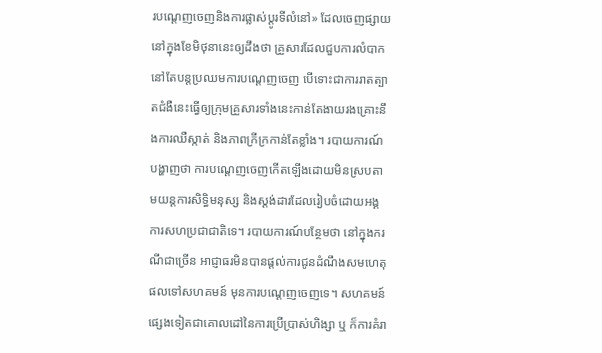របណ្តេញចេញនិងការផ្លាស់ប្តូរទីលំនៅ» ដែលចេញផ្សាយនៅក្នុងខែមិថុនានេះឲ្យដឹងថា គ្រួសារដែលជួបការលំបាកនៅតែបន្តប្រឈមការបណ្តេញចេញ បើទោះជាការរាតត្បាតជំងឺនេះធ្វើឲ្យក្រុមគ្រួសារទាំងនេះកាន់តែងាយរងគ្រោះនឹងការឈឺស្កាត់ និងភាពក្រីក្រកាន់តែខ្លាំង។ របាយការណ៍បង្ហាញថា ការបណ្តេញចេញកើតឡើងដោយមិនស្របតាមយន្តការសិទ្ធិមនុស្ស និងស្តង់ដារដែលរៀបចំដោយអង្គការសហប្រជាជាតិទេ។ របាយការណ៍បន្ថែមថា នៅក្នុងករណីជាច្រើន អាជ្ញាធរមិនបានផ្តល់ការជូនដំណឹងសមហេតុផលទៅសហគមន៍ មុនការបណ្តេញចេញទេ។ សហគមន៍ផ្សេងទៀតជាគោលដៅនៃការប្រើប្រាស់ហិង្សា ឬ ក៏ការគំរា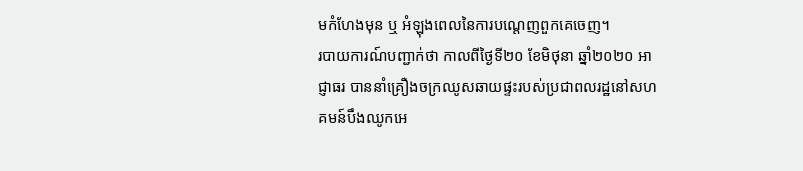មកំហែងមុន ឬ អំឡុងពេលនៃការបណ្តេញពួកគេចេញ។
របាយការណ៍បញ្ជាក់ថា កាលពីថ្ងៃទី២០ ខែមិថុនា ឆ្នាំ២០២០ អាជ្ញាធរ បាននាំគ្រឿងចក្រឈូសឆាយផ្ទះរបស់ប្រជាពលរដ្ឋនៅសហគមន៍បឹងឈូកអេ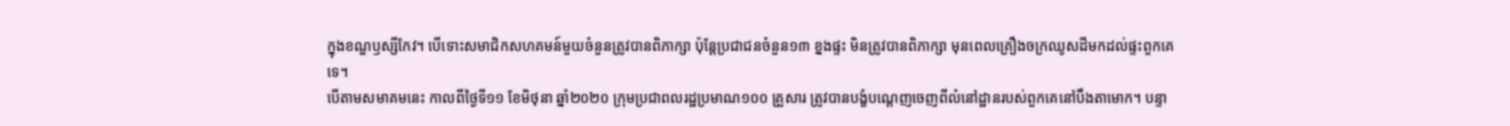ក្នុងខណ្ឌឫស្សីកែវ។ បើទោះសមាជិកសហគមន៍មួយចំនួនត្រូវបានពិភាក្សា ប៉ុន្តែប្រជាជនចំនួន១៣ ខ្នងផ្ទះ មិនត្រូវបានពិភាក្សា មុនពេលគ្រឿងចក្រឈូសដីមកដល់ផ្ទះពួកគេទេ។
បើតាមសមាគមនេះ កាលពីថ្ងៃទី១១ ខែមិថុនា ឆ្នាំ២០២០ ក្រុមប្រជាពលរដ្ឋប្រមាណ១០០ គ្រួសារ ត្រូវបានបង្ខំបណ្តេញចេញពីលំនៅដ្ឋានរបស់ពួកគេនៅបឹងតាមោក។ បន្ទា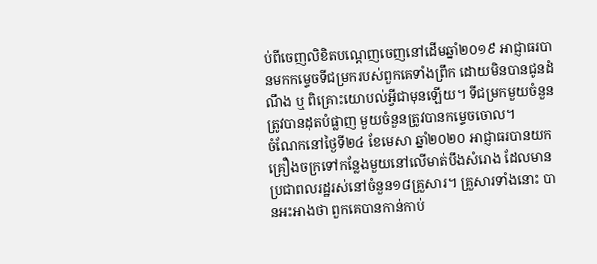ប់ពីចេញលិខិតបណ្តេញចេញនៅដើមឆ្នាំ២០១៩ អាជ្ញាធរបានមកកម្ទេចទីជម្រករបស់ពួកគេទាំងព្រឹក ដោយមិនបានជូនដំណឹង ឬ ពិគ្រោះយោបល់អ្វីជាមុនឡើយ។ ទីជម្រកមួយចំនួនត្រូវបានដុតបំផ្លាញ មួយចំនួនត្រូវបានកម្ទេចចោល។
ចំណែកនៅថ្ងៃទី២៤ ខែមេសា ឆ្នាំ២០២០ អាជ្ញាធរបានយកគ្រឿងចក្រទៅកន្លែងមួយនៅលើមាត់បឹងសំរោង ដែលមានប្រជាពលរដ្ឋរស់នៅចំនួន១៨គ្រួសារ។ គ្រួសារទាំងនោះ បានអះអាងថា ពួកគេបានកាន់កាប់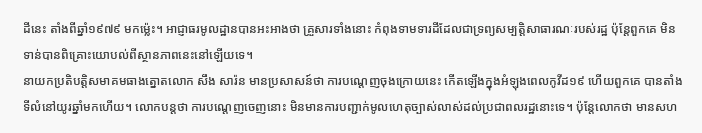ដីនេះ តាំងពីឆ្នាំ១៩៧៩ មកម្ល៉េះ។ អាជ្ញាធរមូលដ្ឋានបានអះអាងថា គ្រួសារទាំងនោះ កំពុងទាមទារដីដែលជាទ្រព្យសម្បត្តិសាធារណៈរបស់រដ្ឋ ប៉ុន្តែពួកគេ មិនទាន់បានពិគ្រោះយោបល់ពីស្ថានភាពនេះនៅឡើយទេ។
នាយកប្រតិបត្តិសមាគមធាងត្នោតលោក សឹង សារ៉ន មានប្រសាសន៍ថា ការបណ្តេញចុងក្រោយនេះ កើតឡើងក្នុងអំឡុងពេលកូវីដ១៩ ហើយពួកគេ បានតាំងទីលំនៅយូរឆ្នាំមកហើយ។ លោកបន្តថា ការបណ្តេញចេញនោះ មិនមានការបញ្ជាក់មូលហេតុច្បាស់លាស់ដល់ប្រជាពលរដ្ឋនោះទេ។ ប៉ុន្តែលោកថា មានសហ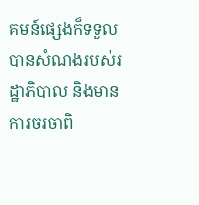គមន៍ផ្សេងក៏ទទួលបានសំណងរបស់រដ្ឋាភិបាល និងមានការចរចាពិ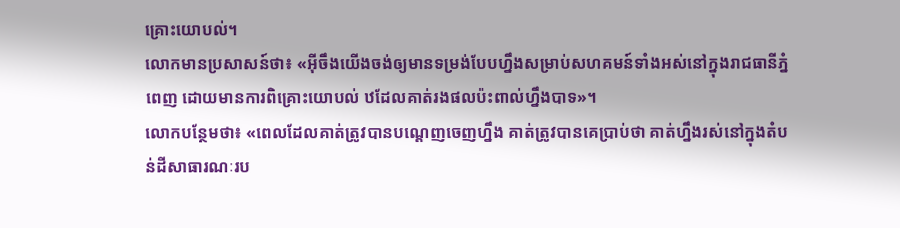គ្រោះយោបល់។
លោកមានប្រសាសន៍ថា៖ «អ៊ីចឹងយើងចង់ឲ្យមានទម្រង់បែបហ្នឹងសម្រាប់សហគមន៍ទាំងអស់នៅក្នុងរាជធានីភ្នំពេញ ដោយមានការពិគ្រោះយោបល់ ឋដែលគាត់រងផលប៉ះពាល់ហ្នឹងបាទ»។
លោកបន្ថែមថា៖ «ពេលដែលគាត់ត្រូវបានបណ្តេញចេញហ្នឹង គាត់ត្រូវបានគេប្រាប់ថា គាត់ហ្នឹងរស់នៅក្នុងតំបន់ដីសាធារណៈរប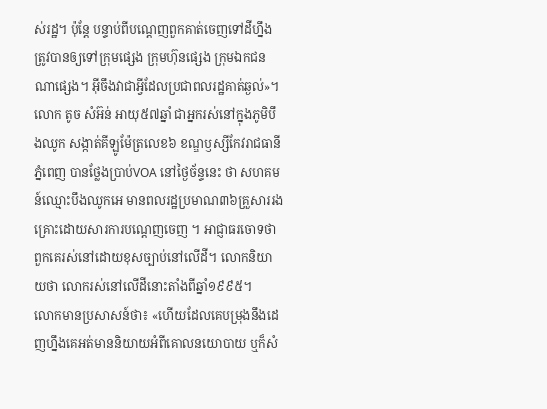ស់រដ្ឋ។ ប៉ុន្តែ បន្ទាប់ពីបណ្តេញពួកគាត់ចេញទៅដីហ្នឹងត្រូវបានឲ្យទៅក្រុមផ្សេង ក្រុមហ៊ុនផ្សេង ក្រុមឯកជនណាផ្សេង។ អ៊ីចឹងវាជាអ្វីដែលប្រជាពលរដ្ឋគាត់ឆ្ងល់»។
លោក តូច សំអ៊ន់ អាយុ៥៧ឆ្នាំ ជាអ្នករស់នៅក្នុងភូមិបឹងឈូក សង្កាត់គីឡូម៉ែត្រលេខ៦ ខណ្ឌឫស្សីកែវរាជធានីភ្នំពេញ បានថ្លែងប្រាប់VOA នៅថ្ងៃច័ន្ទនេះ ថា សហគមន៍ឈ្មោះបឹងឈូកអេ មានពលរដ្ឋប្រមាណ៣៦គ្រួសាររងគ្រោះដោយសារការបណ្តេញចេញ ។ អាជ្ញាធរចោទថា ពួកគេរស់នៅដោយខុសច្បាប់នៅលើដី។ លោកនិយាយថា លោករស់នៅលើដីនោះតាំងពីឆ្នាំ១៩៩៥។
លោកមានប្រសាសន៍ថា៖ «ហើយដែលគេបម្រុងនឹងដេញហ្នឹងគេអត់មាននិយាយអំពីគោលនយោបាយ ឬក៏សំ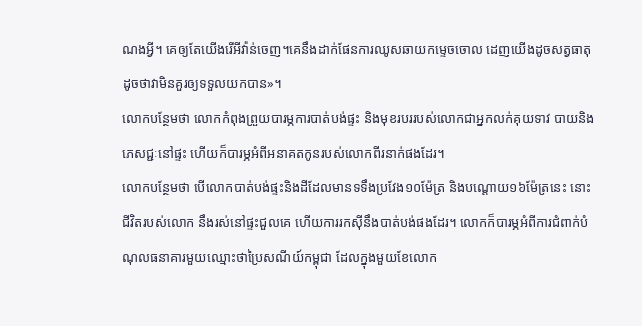ណងអ្វី។ គេឲ្យតែយើងរើអីវ៉ាន់ចេញ។គេនឹងដាក់ផែនការឈូសឆាយកម្ទេចចោល ដេញយើងដូចសត្វធាតុ ដូចថាវាមិនគួរឲ្យទទួលយកបាន»។
លោកបន្ថែមថា លោកកំពុងព្រួយបារម្ភការបាត់បង់ផ្ទះ និងមុខរបររបស់លោកជាអ្នកលក់គុយទាវ បាយនិងភេសជ្ជៈនៅផ្ទះ ហើយក៏បារម្ភអំពីអនាគតកូនរបស់លោកពីរនាក់ផងដែរ។
លោកបន្ថែមថា បើលោកបាត់បង់ផ្ទះនិងដីដែលមានទទឹងប្រវែង១០ម៉ែត្រ និងបណ្តោយ១៦ម៉ែត្រនេះ នោះ ជីវិតរបស់លោក នឹងរស់នៅផ្ទះជួលគេ ហើយការរកស៊ីនឹងបាត់បង់ផងដែរ។ លោកក៏បារម្ភអំពីការជំពាក់បំណុលធនាគារមួយឈ្មោះថាប្រៃសណីយ៍កម្ពុជា ដែលក្នុងមួយខែលោក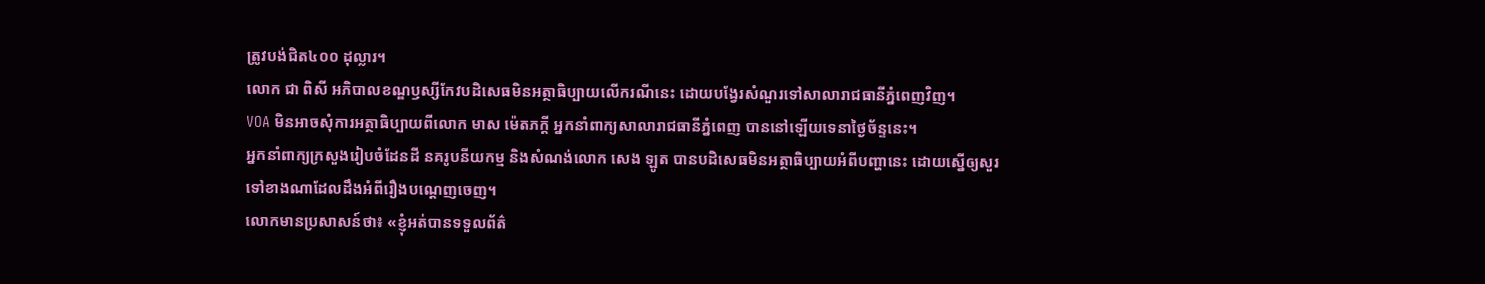ត្រូវបង់ជិត៤០០ ដុល្លារ។
លោក ជា ពិសី អភិបាលខណ្ឌឫស្សីកែវបដិសេធមិនអត្ថាធិប្បាយលើករណីនេះ ដោយបង្វែរសំណួរទៅសាលារាជធានីភ្នំពេញវិញ។
VOA មិនអាចសុំការអត្ថាធិប្បាយពីលោក មាស ម៉េតភក្តី អ្នកនាំពាក្យសាលារាជធានីភ្នំពេញ បាននៅឡើយទេនាថ្ងៃច័ន្ទនេះ។
អ្នកនាំពាក្យក្រសួងរៀបចំដែនដី នគរូបនីយកម្ម និងសំណង់លោក សេង ឡូត បានបដិសេធមិនអត្ថាធិប្បាយអំពីបញ្ហានេះ ដោយស្នើឲ្យសួរទៅខាងណាដែលដឹងអំពីរឿងបណ្តេញចេញ។
លោកមានប្រសាសន៍ថា៖ «ខ្ញុំអត់បានទទួលព័ត៌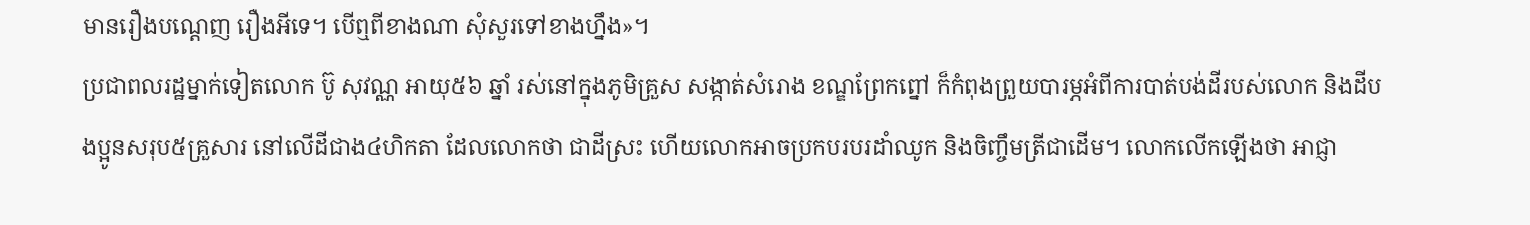មានរឿងបណ្តេញ រឿងអីទេ។ បើឮពីខាងណា សុំសួរទៅខាងហ្នឹង»។
ប្រជាពលរដ្ឋម្នាក់ទៀតលោក ប៊ូ សុវណ្ណ អាយុ៥៦ ឆ្នាំ រស់នៅក្នុងភូមិគ្រួស សង្កាត់សំរោង ខណ្ឌព្រែកព្នៅ ក៏កំពុងព្រួយបារម្ភអំពីការបាត់បង់ដីរបស់លោក និងដីបងប្អូនសរុប៥គ្រួសារ នៅលើដីជាង៤ហិកតា ដែលលោកថា ជាដីស្រះ ហើយលោកអាចប្រកបរបរដាំឈូក និងចិញ្ចឹមត្រីជាដើម។ លោកលើកឡើងថា អាជ្ញា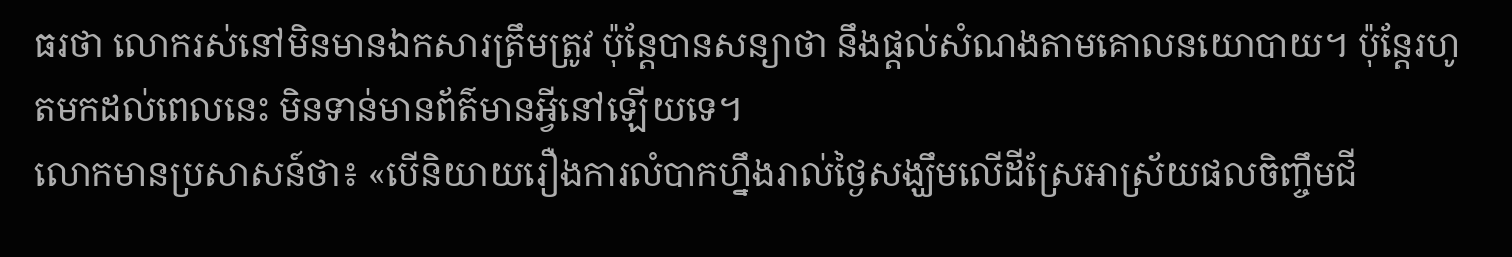ធរថា លោករស់នៅមិនមានឯកសារត្រឹមត្រូវ ប៉ុន្តែបានសន្យាថា នឹងផ្តល់សំណងតាមគោលនយោបាយ។ ប៉ុន្តែរហូតមកដល់ពេលនេះ មិនទាន់មានព័ត៌មានអ្វីនៅឡើយទេ។
លោកមានប្រសាសន៍ថា៖ «បើនិយាយរឿងការលំបាកហ្នឹងរាល់ថ្ងៃសង្ឃឹមលើដីស្រែអាស្រ័យផលចិញ្ចឹមជី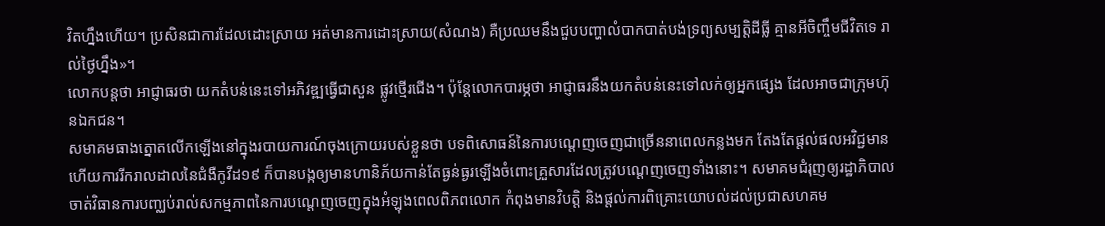វិតហ្នឹងហើយ។ ប្រសិនជាការដែលដោះស្រាយ អត់មានការដោះស្រាយ(សំណង) គឺប្រឈមនឹងជួបបញ្ហាលំបាកបាត់បង់ទ្រព្យសម្បត្តិដីធ្លី គ្មានអីចិញ្ចឹមជីវិតទេ រាល់ថ្ងៃហ្នឹង»។
លោកបន្តថា អាជ្ញាធរថា យកតំបន់នេះទៅអភិវឌ្ឍធ្វើជាសួន ផ្លូវថ្មើរជើង។ ប៉ុន្តែលោកបារម្ភថា អាជ្ញាធរនឹងយកតំបន់នេះទៅលក់ឲ្យអ្នកផ្សេង ដែលអាចជាក្រុមហ៊ុនឯកជន។
សមាគមធាងត្នោតលើកឡើងនៅក្នុងរបាយការណ៍ចុងក្រោយរបស់ខ្លួនថា បទពិសោធន៍នៃការបណ្តេញចេញជាច្រើននាពេលកន្លងមក តែងតែផ្តល់ផលអវិជ្ជមានហើយការរីករាលដាលនៃជំងឺកូវីដ១៩ ក៏បានបង្កឲ្យមានហានិភ័យកាន់តែធ្ងន់ធ្ងរឡើងចំពោះគ្រួសារដែលត្រូវបណ្តេញចេញទាំងនោះ។ សមាគមជំរុញឲ្យរដ្ឋាភិបាលចាត់វិធានការបញ្ឈប់រាល់សកម្មភាពនៃការបណ្តេញចេញក្នុងអំឡុងពេលពិភពលោក កំពុងមានវិបត្តិ និងផ្តល់ការពិគ្រោះយោបល់ដល់ប្រជាសហគម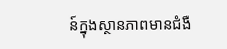ន៍ក្នុងស្ថានភាពមានជំងឺ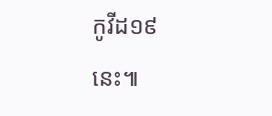កូវីដ១៩នេះ៕